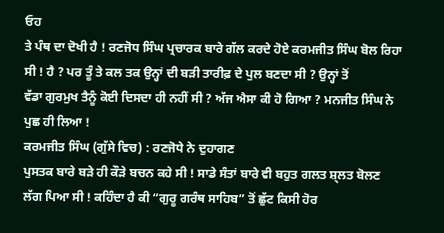ਓਹ
ਤੇ ਪੰਥ ਦਾ ਦੋਖੀ ਹੈ ! ਰਣਜੋਧ ਸਿੰਘ ਪ੍ਰਚਾਰਕ ਬਾਰੇ ਗੱਲ ਕਰਦੇ ਹੋਏ ਕਰਮਜੀਤ ਸਿੰਘ ਬੋਲ ਰਿਹਾ
ਸੀ ! ਹੈ ? ਪਰ ਤੂੰ ਤੇ ਕਲ ਤਕ ਉਨ੍ਹਾਂ ਦੀ ਬੜੀ ਤਾਰੀਫ਼ ਦੇ ਪੁਲ ਬਣਦਾ ਸੀ ? ਉਨ੍ਹਾਂ ਤੋਂ
ਵੱਡਾ ਗੁਰਮੁਖ ਤੈਨੂੰ ਕੋਈ ਦਿਸਦਾ ਹੀ ਨਹੀਂ ਸੀ ? ਅੱਜ ਐਸਾ ਕੀ ਹੋ ਗਿਆ ? ਮਨਜੀਤ ਸਿੰਘ ਨੇ
ਪੁਛ ਹੀ ਲਿਆ !
ਕਰਮਜੀਤ ਸਿੰਘ (ਗੁੱਸੇ ਵਿਚ) : ਰਣਜੋਧੇ ਨੇ ਦੁਹਾਗਣ
ਪੁਸਤਕ ਬਾਰੇ ਬੜੇ ਹੀ ਕੌੜੇ ਬਚਨ ਕਹੇ ਸੀ ! ਸਾਡੇ ਸੰਤਾਂ ਬਾਰੇ ਵੀ ਬਹੁਤ ਗਲਤ ਸ਼੍ਲਤ ਬੋਲਣ
ਲੱਗ ਪਿਆ ਸੀ ! ਕਹਿੰਦਾ ਹੈ ਕੀ “ਗੁਰੂ ਗਰੰਥ ਸਾਹਿਬ” ਤੋਂ ਛੁੱਟ ਕਿਸੀ ਹੋਰ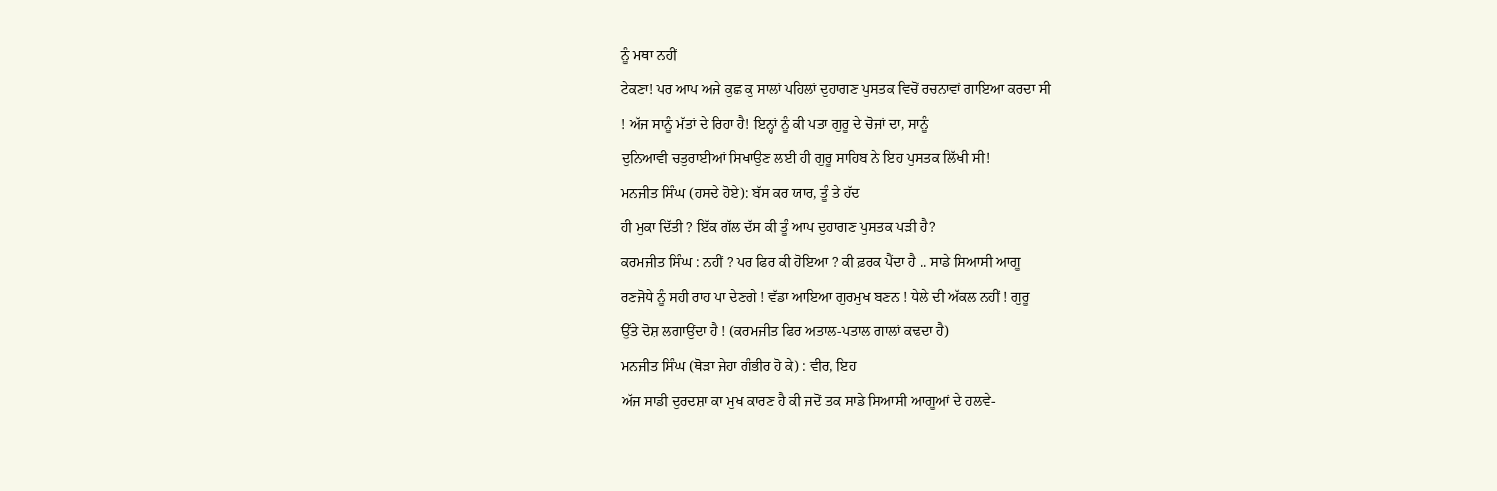ਨੂੰ ਮਥਾ ਨਹੀਂ
ਟੇਕਣਾ! ਪਰ ਆਪ ਅਜੇ ਕੁਛ ਕੁ ਸਾਲਾਂ ਪਹਿਲਾਂ ਦੁਹਾਗਣ ਪੁਸਤਕ ਵਿਚੋਂ ਰਚਨਾਵਾਂ ਗਾਇਆ ਕਰਦਾ ਸੀ
! ਅੱਜ ਸਾਨੂੰ ਮੱਤਾਂ ਦੇ ਰਿਹਾ ਹੈ! ਇਨ੍ਹਾਂ ਨੂੰ ਕੀ ਪਤਾ ਗੁਰੂ ਦੇ ਚੋਜਾਂ ਦਾ, ਸਾਨੂੰ
ਦੁਨਿਆਵੀ ਚਤੁਰਾਈਆਂ ਸਿਖਾਉਣ ਲਈ ਹੀ ਗੁਰੂ ਸਾਹਿਬ ਨੇ ਇਹ ਪੁਸਤਕ ਲਿੱਖੀ ਸੀ!
ਮਨਜੀਤ ਸਿੰਘ (ਹਸਦੇ ਹੋਏ): ਬੱਸ ਕਰ ਯਾਰ, ਤੂੰ ਤੇ ਹੱਦ
ਹੀ ਮੁਕਾ ਦਿੱਤੀ ? ਇੱਕ ਗੱਲ ਦੱਸ ਕੀ ਤੂੰ ਆਪ ਦੁਹਾਗਣ ਪੁਸਤਕ ਪੜੀ ਹੈ?
ਕਰਮਜੀਤ ਸਿੰਘ : ਨਹੀਂ ? ਪਰ ਫਿਰ ਕੀ ਹੋਇਆ ? ਕੀ ਫ਼ਰਕ ਪੈਂਦਾ ਹੈ .. ਸਾਡੇ ਸਿਆਸੀ ਆਗੂ
ਰਣਜੋਧੇ ਨੂੰ ਸਹੀ ਰਾਹ ਪਾ ਦੇਣਗੇ ! ਵੱਡਾ ਆਇਆ ਗੁਰਮੁਖ ਬਣਨ ! ਧੇਲੇ ਦੀ ਅੱਕਲ ਨਹੀਂ ! ਗੁਰੂ
ਉੱਤੇ ਦੋਸ਼ ਲਗਾਉਂਦਾ ਹੈ ! (ਕਰਮਜੀਤ ਫਿਰ ਅਤਾਲ-ਪਤਾਲ ਗਾਲਾਂ ਕਢਦਾ ਹੈ)
ਮਨਜੀਤ ਸਿੰਘ (ਥੋੜਾ ਜੇਹਾ ਗੰਭੀਰ ਹੋ ਕੇ) : ਵੀਰ, ਇਹ
ਅੱਜ ਸਾਡੀ ਦੁਰਦਸ਼ਾ ਕਾ ਮੁਖ ਕਾਰਣ ਹੈ ਕੀ ਜਦੋਂ ਤਕ ਸਾਡੇ ਸਿਆਸੀ ਆਗੂਆਂ ਦੇ ਹਲਵੇ-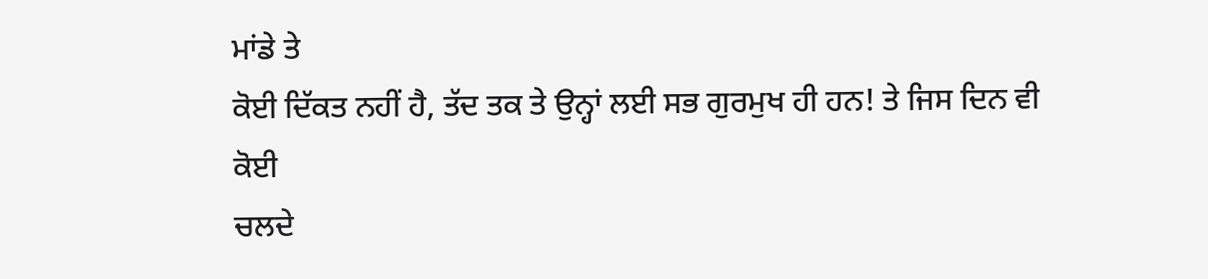ਮਾਂਡੇ ਤੇ
ਕੋਈ ਦਿੱਕਤ ਨਹੀਂ ਹੈ, ਤੱਦ ਤਕ ਤੇ ਉਨ੍ਹਾਂ ਲਈ ਸਭ ਗੁਰਮੁਖ ਹੀ ਹਨ! ਤੇ ਜਿਸ ਦਿਨ ਵੀ ਕੋਈ
ਚਲਦੇ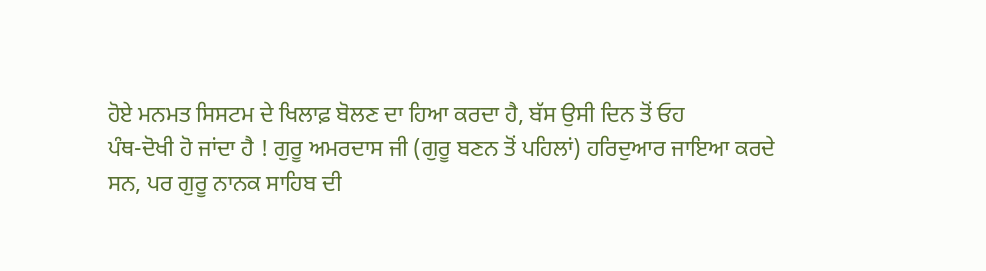ਹੋਏ ਮਨਮਤ ਸਿਸਟਮ ਦੇ ਖਿਲਾਫ਼ ਬੋਲਣ ਦਾ ਹਿਆ ਕਰਦਾ ਹੈ, ਬੱਸ ਉਸੀ ਦਿਨ ਤੋਂ ਓਹ
ਪੰਥ-ਦੋਖੀ ਹੋ ਜਾਂਦਾ ਹੈ ! ਗੁਰੂ ਅਮਰਦਾਸ ਜੀ (ਗੁਰੂ ਬਣਨ ਤੋਂ ਪਹਿਲਾਂ) ਹਰਿਦੁਆਰ ਜਾਇਆ ਕਰਦੇ
ਸਨ, ਪਰ ਗੁਰੂ ਨਾਨਕ ਸਾਹਿਬ ਦੀ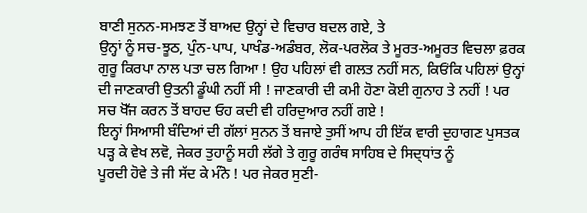ਬਾਣੀ ਸੁਨਨ-ਸਮਝਣ ਤੋਂ ਬਾਅਦ ਉਨ੍ਹਾਂ ਦੇ ਵਿਚਾਰ ਬਦਲ ਗਏ, ਤੇ
ਉਨ੍ਹਾਂ ਨੂੰ ਸਚ-ਝੂਠ, ਪੁੰਨ-ਪਾਪ, ਪਾਖੰਡ-ਅਡੰਬਰ, ਲੋਕ-ਪਰਲੋਕ ਤੇ ਮੂਰਤ-ਅਮੂਰਤ ਵਿਚਲਾ ਫ਼ਰਕ
ਗੁਰੂ ਕਿਰਪਾ ਨਾਲ ਪਤਾ ਚਲ ਗਿਆ ! ਉਹ ਪਹਿਲਾਂ ਵੀ ਗਲਤ ਨਹੀਂ ਸਨ, ਕਿਓਂਕਿ ਪਹਿਲਾਂ ਉਨ੍ਹਾਂ
ਦੀ ਜਾਣਕਾਰੀ ਉਤਨੀ ਡੂੰਘੀ ਨਹੀਂ ਸੀ ! ਜਾਣਕਾਰੀ ਦੀ ਕਮੀ ਹੋਣਾ ਕੋਈ ਗੁਨਾਹ ਤੇ ਨਹੀਂ ! ਪਰ
ਸਚ ਖੋੱਜ ਕਰਨ ਤੋਂ ਬਾਹਦ ਓਹ ਕਦੀ ਵੀ ਹਰਿਦੁਆਰ ਨਹੀਂ ਗਏ !
ਇਨ੍ਹਾਂ ਸਿਆਸੀ ਬੰਦਿਆਂ ਦੀ ਗੱਲਾਂ ਸੁਨਨ ਤੋਂ ਬਜਾਏ ਤੁਸੀਂ ਆਪ ਹੀ ਇੱਕ ਵਾਰੀ ਦੁਹਾਗਣ ਪੁਸਤਕ
ਪੜ੍ਹ ਕੇ ਵੇਖ ਲਵੋ, ਜੇਕਰ ਤੁਹਾਨੂੰ ਸਹੀ ਲੱਗੇ ਤੇ ਗੁਰੂ ਗਰੰਥ ਸਾਹਿਬ ਦੇ ਸਿਦ੍ਧਾਂਤ ਨੂੰ
ਪੂਰਦੀ ਹੋਵੇ ਤੇ ਜੀ ਸੱਦ ਕੇ ਮੰਨੋ ! ਪਰ ਜੇਕਰ ਸੁਣੀ-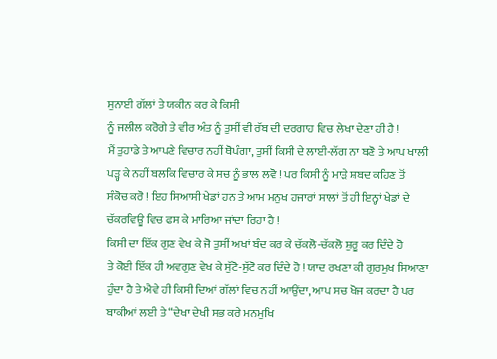ਸੁਨਾਈ ਗੱਲਾਂ ਤੇ ਯਕੀਨ ਕਰ ਕੇ ਕਿਸੀ
ਨੂੰ ਜਲੀਲ ਕਰੋਗੇ ਤੇ ਵੀਰ ਅੰਤ ਨੂੰ ਤੁਸੀਂ ਵੀ ਰੱਬ ਦੀ ਦਰਗਾਹ ਵਿਚ ਲੇਖਾ ਦੇਣਾ ਹੀ ਹੈ !
ਮੈਂ ਤੁਹਾਡੇ ਤੇ ਆਪਣੇ ਵਿਚਾਰ ਨਹੀਂ ਥੋਪੰਗਾ, ਤੁਸੀਂ ਕਿਸੀ ਦੇ ਲਾਈ-ਲੱਗ ਨਾ ਬਣੋ ਤੇ ਆਪ ਖਾਲੀ
ਪੜ੍ਹ ਕੇ ਨਹੀਂ ਬਲਕਿ ਵਿਚਾਰ ਕੇ ਸਚ ਨੂੰ ਭਾਲ ਲਵੋ ! ਪਰ ਕਿਸੀ ਨੂੰ ਮਾੜੇ ਸ਼ਬਦ ਕਹਿਣ ਤੋਂ
ਸੰਕੋਚ ਕਰੋ ! ਇਹ ਸਿਆਸੀ ਖੇਡਾਂ ਹਨ ਤੇ ਆਮ ਮਨੁਖ ਹਜਾਰਾਂ ਸਾਲਾਂ ਤੋਂ ਹੀ ਇਨ੍ਹਾਂ ਖੇਡਾਂ ਦੇ
ਚੱਕਰਵਿਊ ਵਿਚ ਫਸ ਕੇ ਮਾਰਿਆ ਜਾਂਦਾ ਰਿਹਾ ਹੈ !
ਕਿਸੀ ਦਾ ਇੱਕ ਗੁਣ ਵੇਖ ਕੇ ਜੋ ਤੁਸੀਂ ਅਖਾਂ ਬੰਦ ਕਰ ਕੇ ਚੱਕਲੋ-ਚੱਕਲੋ ਸ਼ੁਰੂ ਕਰ ਦਿੰਦੇ ਹੋ
ਤੇ ਕੋਈ ਇੱਕ ਹੀ ਅਵਗੁਣ ਵੇਖ ਕੇ ਸੁੱਟੋ-ਸੁੱਟੋ ਕਰ ਦਿੰਦੇ ਹੋ ! ਯਾਦ ਰਖਣਾ ਕੀ ਗੁਰਮੁਖ ਸਿਆਣਾ
ਹੁੰਦਾ ਹੈ ਤੇ ਐਵੇ ਹੀ ਕਿਸੀ ਦਿਆਂ ਗੱਲਾਂ ਵਿਚ ਨਹੀਂ ਆਉਂਦਾ, ਆਪ ਸਚ ਖੋਜ ਕਰਦਾ ਹੈ ਪਰ
ਬਾਕੀਆਂ ਲਈ ਤੇ “ਦੇਖਾ ਦੇਖੀ ਸਭ ਕਰੇ ਮਨਮੁਖਿ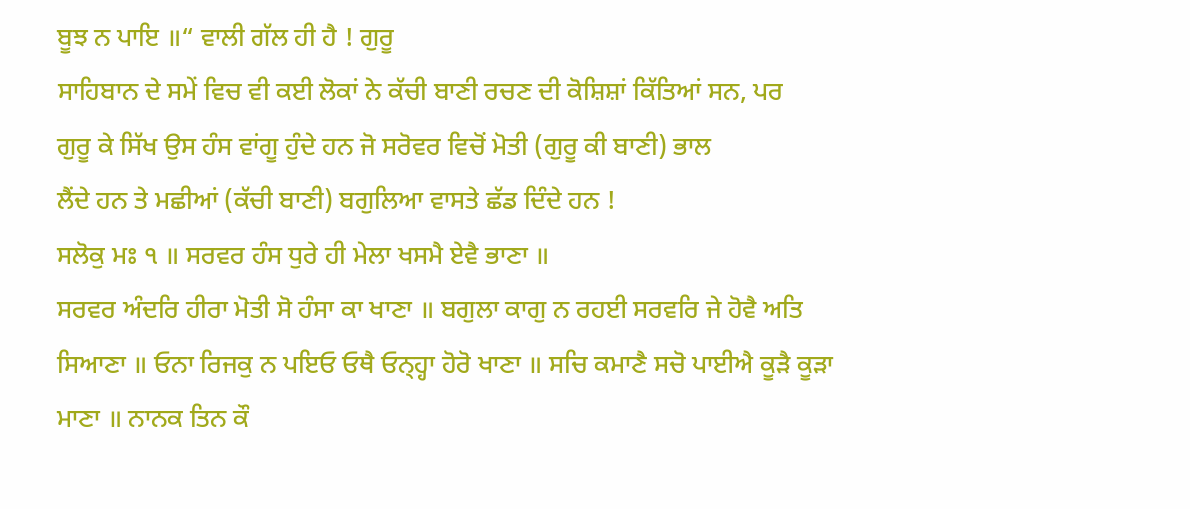ਬੂਝ ਨ ਪਾਇ ॥“ ਵਾਲੀ ਗੱਲ ਹੀ ਹੈ ! ਗੁਰੂ
ਸਾਹਿਬਾਨ ਦੇ ਸਮੇਂ ਵਿਚ ਵੀ ਕਈ ਲੋਕਾਂ ਨੇ ਕੱਚੀ ਬਾਣੀ ਰਚਣ ਦੀ ਕੋਸ਼ਿਸ਼ਾਂ ਕਿੱਤਿਆਂ ਸਨ, ਪਰ
ਗੁਰੂ ਕੇ ਸਿੱਖ ਉਸ ਹੰਸ ਵਾਂਗੂ ਹੁੰਦੇ ਹਨ ਜੋ ਸਰੋਵਰ ਵਿਚੋਂ ਮੋਤੀ (ਗੁਰੂ ਕੀ ਬਾਣੀ) ਭਾਲ
ਲੈਂਦੇ ਹਨ ਤੇ ਮਛੀਆਂ (ਕੱਚੀ ਬਾਣੀ) ਬਗੁਲਿਆ ਵਾਸਤੇ ਛੱਡ ਦਿੰਦੇ ਹਨ !
ਸਲੋਕੁ ਮਃ ੧ ॥ ਸਰਵਰ ਹੰਸ ਧੁਰੇ ਹੀ ਮੇਲਾ ਖਸਮੈ ਏਵੈ ਭਾਣਾ ॥
ਸਰਵਰ ਅੰਦਰਿ ਹੀਰਾ ਮੋਤੀ ਸੋ ਹੰਸਾ ਕਾ ਖਾਣਾ ॥ ਬਗੁਲਾ ਕਾਗੁ ਨ ਰਹਈ ਸਰਵਰਿ ਜੇ ਹੋਵੈ ਅਤਿ
ਸਿਆਣਾ ॥ ਓਨਾ ਰਿਜਕੁ ਨ ਪਇਓ ਓਥੈ ਓਨ੍ਹ੍ਹਾ ਹੋਰੋ ਖਾਣਾ ॥ ਸਚਿ ਕਮਾਣੈ ਸਚੋ ਪਾਈਐ ਕੂੜੈ ਕੂੜਾ
ਮਾਣਾ ॥ ਨਾਨਕ ਤਿਨ ਕੌ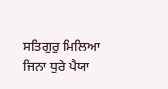ਸਤਿਗੁਰੁ ਮਿਲਿਆ ਜਿਨਾ ਧੁਰੇ ਪੈਯਾ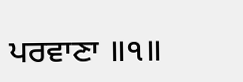ਪਰਵਾਣਾ ॥੧॥